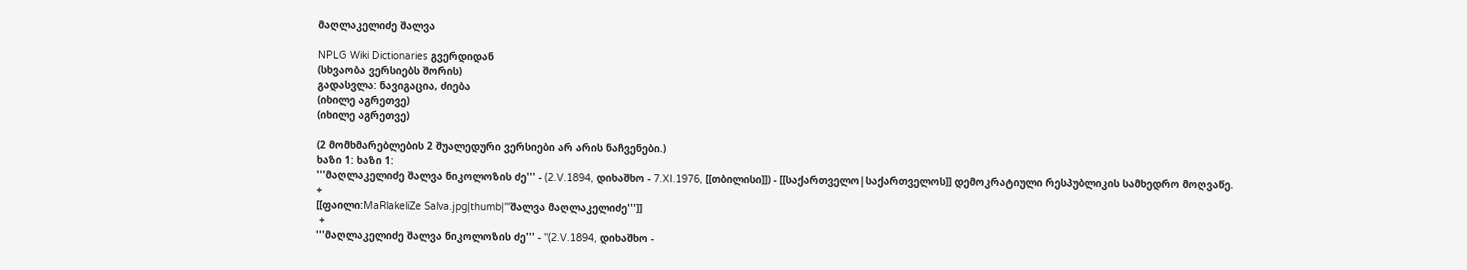მაღლაკელიძე შალვა

NPLG Wiki Dictionaries გვერდიდან
(სხვაობა ვერსიებს შორის)
გადასვლა: ნავიგაცია, ძიება
(იხილე აგრეთვე)
(იხილე აგრეთვე)

(2 მომხმარებლების 2 შუალედური ვერსიები არ არის ნაჩვენები.)
ხაზი 1: ხაზი 1:
'''მაღლაკელიძე შალვა ნიკოლოზის ძე''' - (2.V.1894, დიხაშხო - 7.XI.1976, [[თბილისი]]) - [[საქართველო|საქართველოს]] დემოკრატიული რესპუბლიკის სამხედრო მოღვაწე.
+
[[ფაილი:MaRlakeliZe Salva.jpg|thumb|'''შალვა მაღლაკელიძე''']]
 +
'''მაღლაკელიძე შალვა ნიკოლოზის ძე''' - ''(2.V.1894, დიხაშხო -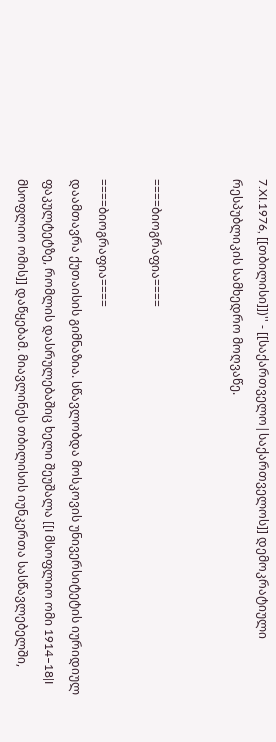7.XI.1976, [[თბილისი]])'' - [[საქართველო|საქართველოს]] დემოკრატიული რესპუბლიკის სამხედრო მოღვაწე.


====ბიოგრაფია====

====ბიოგრაფია====
დაამთავრა ქუთაისის გიმნაზია. სწავლობდა მოსკოვის უნივერსიტეტის იურიდიულ ფაკულტეტზე, რომლის დასრულებაშიც ხელი შეუშალა [[I მსოფლიო ომი 1914–18|I მსოფლიო ომის]] დაწყებამ. მიავლინეს თბილისის იუნკერთა სასწავლებელში,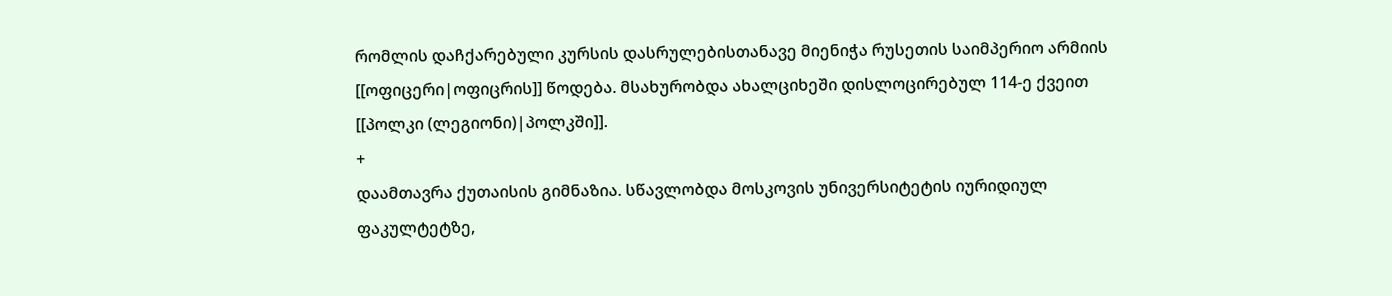რომლის დაჩქარებული კურსის დასრულებისთანავე მიენიჭა რუსეთის საიმპერიო არმიის [[ოფიცერი|ოფიცრის]] წოდება. მსახურობდა ახალციხეში დისლოცირებულ 114-ე ქვეით [[პოლკი (ლეგიონი)|პოლკში]].
+
დაამთავრა ქუთაისის გიმნაზია. სწავლობდა მოსკოვის უნივერსიტეტის იურიდიულ ფაკულტეტზე,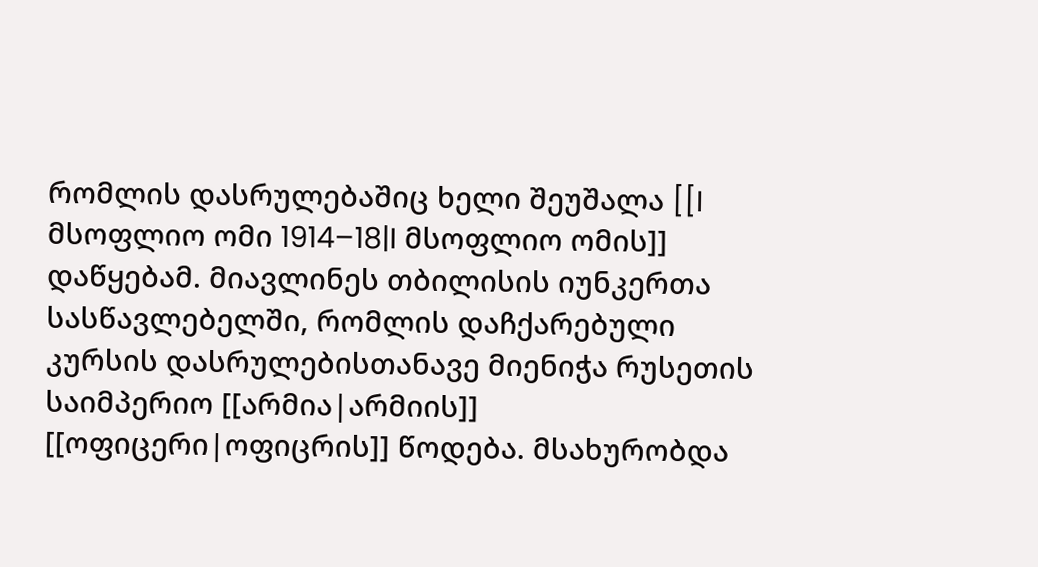რომლის დასრულებაშიც ხელი შეუშალა [[I მსოფლიო ომი 1914–18|I მსოფლიო ომის]] დაწყებამ. მიავლინეს თბილისის იუნკერთა სასწავლებელში, რომლის დაჩქარებული კურსის დასრულებისთანავე მიენიჭა რუსეთის საიმპერიო [[არმია|არმიის]] [[ოფიცერი|ოფიცრის]] წოდება. მსახურობდა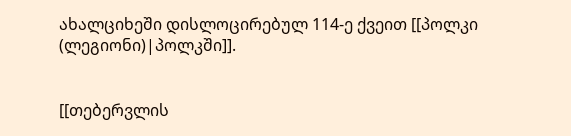ახალციხეში დისლოცირებულ 114-ე ქვეით [[პოლკი (ლეგიონი)|პოლკში]].


[[თებერვლის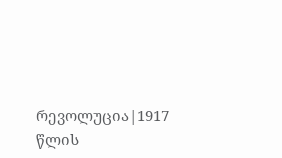რევოლუცია|1917 წლის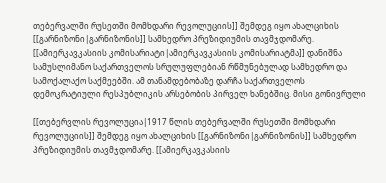თებერვალში რუსეთში მომხდარი რევოლუციის]] შემდეგ იყო ახალციხის [[გარნიზონი|გარნიზონის]] სამხედრო პრეზიდიუმის თავმჯდომარე. [[ამიერკავკასიის კომისარიატი|ამიერკავკასიის კომისარიატმა]] დანიშნა სამუსლიმანო საქართველოს სრულუფლებიან რწმუნებულად სამხედრო და სამოქალაქო საქმეებში. ამ თანამდებობაზე დარჩა საქართველოს დემოკრატიული რესპუბლიკის არსებობის პირველ ხანებშიც. მისი გონივრული

[[თებერვლის რევოლუცია|1917 წლის თებერვალში რუსეთში მომხდარი რევოლუციის]] შემდეგ იყო ახალციხის [[გარნიზონი|გარნიზონის]] სამხედრო პრეზიდიუმის თავმჯდომარე. [[ამიერკავკასიის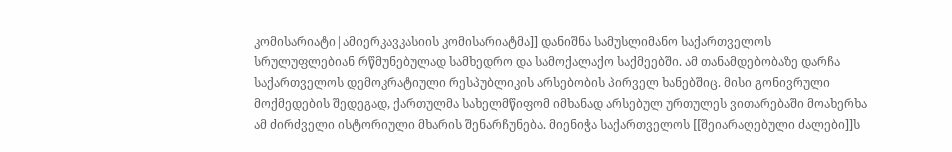კომისარიატი|ამიერკავკასიის კომისარიატმა]] დანიშნა სამუსლიმანო საქართველოს სრულუფლებიან რწმუნებულად სამხედრო და სამოქალაქო საქმეებში. ამ თანამდებობაზე დარჩა საქართველოს დემოკრატიული რესპუბლიკის არსებობის პირველ ხანებშიც. მისი გონივრული
მოქმედების შედეგად, ქართულმა სახელმწიფომ იმხანად არსებულ ურთულეს ვითარებაში მოახერხა ამ ძირძველი ისტორიული მხარის შენარჩუნება. მიენიჭა საქართველოს [[შეიარაღებული ძალები]]ს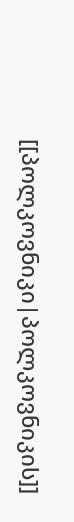[[პოლკოვნიკი|პოლკოვნიკის]]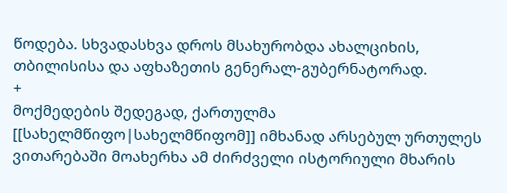წოდება. სხვადასხვა დროს მსახურობდა ახალციხის, თბილისისა და აფხაზეთის გენერალ-გუბერნატორად.
+
მოქმედების შედეგად, ქართულმა [[სახელმწიფო|სახელმწიფომ]] იმხანად არსებულ ურთულეს ვითარებაში მოახერხა ამ ძირძველი ისტორიული მხარის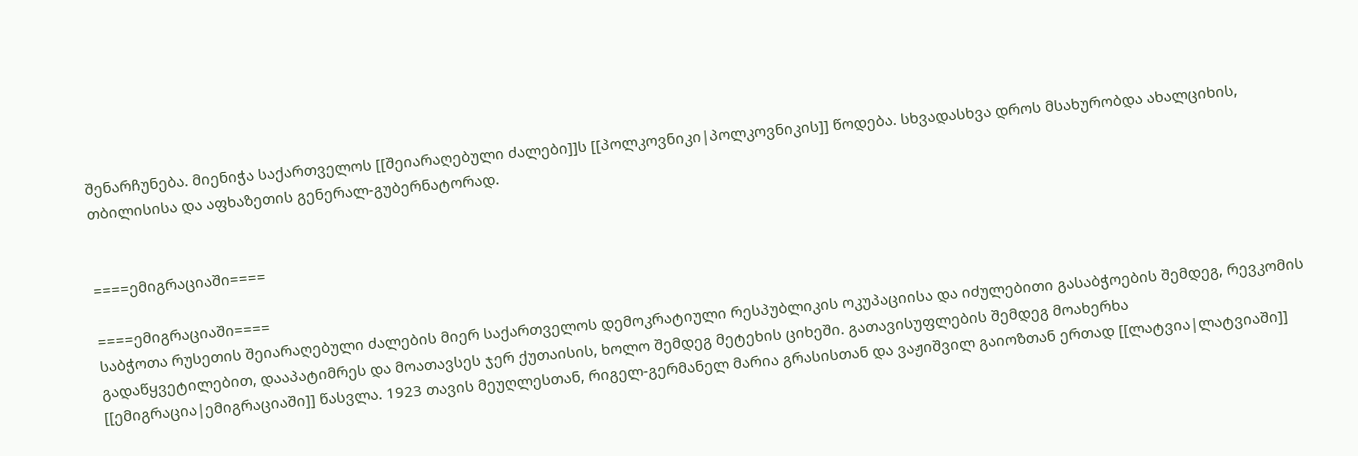შენარჩუნება. მიენიჭა საქართველოს [[შეიარაღებული ძალები]]ს [[პოლკოვნიკი|პოლკოვნიკის]] წოდება. სხვადასხვა დროს მსახურობდა ახალციხის, თბილისისა და აფხაზეთის გენერალ-გუბერნატორად.


====ემიგრაციაში====

====ემიგრაციაში====
საბჭოთა რუსეთის შეიარაღებული ძალების მიერ საქართველოს დემოკრატიული რესპუბლიკის ოკუპაციისა და იძულებითი გასაბჭოების შემდეგ, რევკომის გადაწყვეტილებით, დააპატიმრეს და მოათავსეს ჯერ ქუთაისის, ხოლო შემდეგ მეტეხის ციხეში. გათავისუფლების შემდეგ მოახერხა [[ემიგრაცია|ემიგრაციაში]] წასვლა. 1923 თავის მეუღლესთან, რიგელ-გერმანელ მარია გრასისთან და ვაჟიშვილ გაიოზთან ერთად [[ლატვია|ლატვიაში]]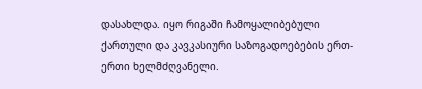დასახლდა. იყო რიგაში ჩამოყალიბებული ქართული და კავკასიური საზოგადოებების ერთ-ერთი ხელმძღვანელი.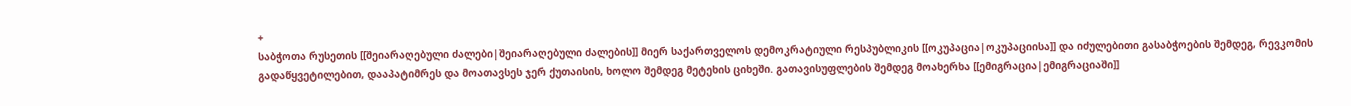+
საბჭოთა რუსეთის [[შეიარაღებული ძალები|შეიარაღებული ძალების]] მიერ საქართველოს დემოკრატიული რესპუბლიკის [[ოკუპაცია|ოკუპაციისა]] და იძულებითი გასაბჭოების შემდეგ, რევკომის გადაწყვეტილებით, დააპატიმრეს და მოათავსეს ჯერ ქუთაისის, ხოლო შემდეგ მეტეხის ციხეში. გათავისუფლების შემდეგ მოახერხა [[ემიგრაცია|ემიგრაციაში]]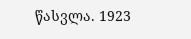წასვლა. 1923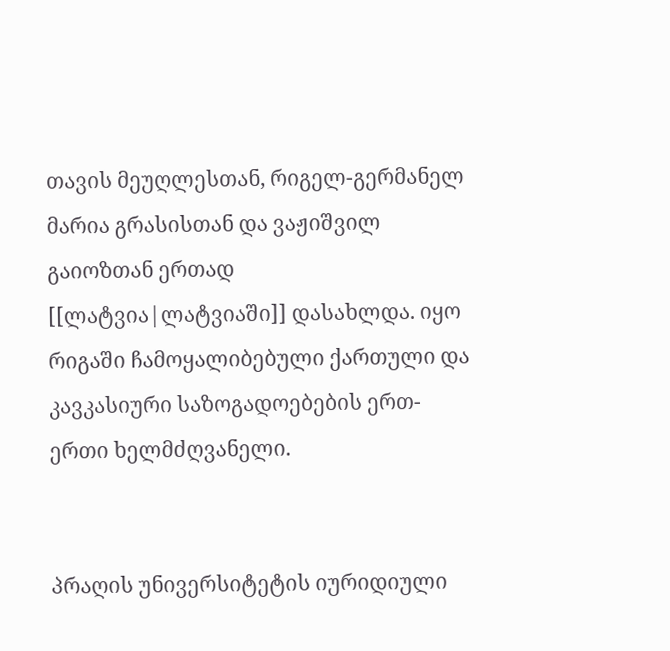თავის მეუღლესთან, რიგელ-გერმანელ მარია გრასისთან და ვაჟიშვილ გაიოზთან ერთად [[ლატვია|ლატვიაში]] დასახლდა. იყო რიგაში ჩამოყალიბებული ქართული და კავკასიური საზოგადოებების ერთ-ერთი ხელმძღვანელი.


პრაღის უნივერსიტეტის იურიდიული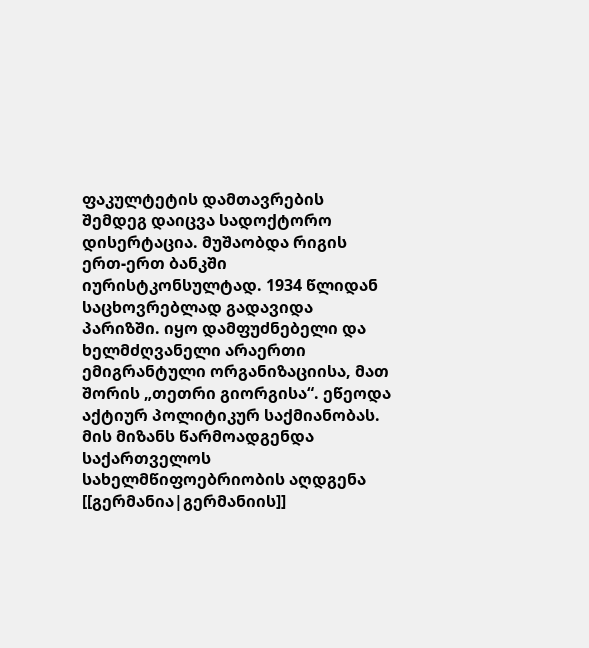ფაკულტეტის დამთავრების შემდეგ დაიცვა სადოქტორო დისერტაცია. მუშაობდა რიგის ერთ-ერთ ბანკში იურისტკონსულტად. 1934 წლიდან საცხოვრებლად გადავიდა პარიზში. იყო დამფუძნებელი და ხელმძღვანელი არაერთი ემიგრანტული ორგანიზაციისა, მათ შორის „თეთრი გიორგისა“. ეწეოდა აქტიურ პოლიტიკურ საქმიანობას. მის მიზანს წარმოადგენდა საქართველოს სახელმწიფოებრიობის აღდგენა [[გერმანია|გერმანიის]]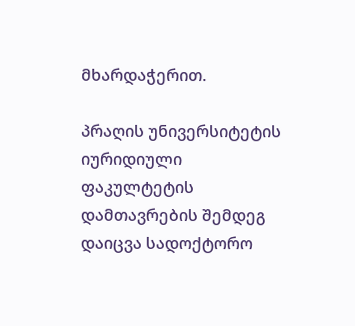მხარდაჭერით.

პრაღის უნივერსიტეტის იურიდიული ფაკულტეტის დამთავრების შემდეგ დაიცვა სადოქტორო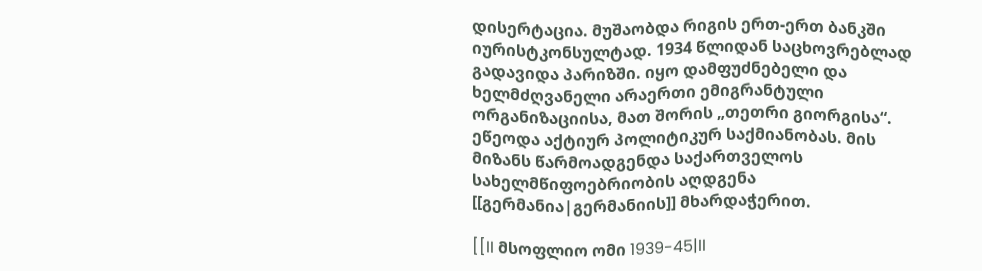დისერტაცია. მუშაობდა რიგის ერთ-ერთ ბანკში იურისტკონსულტად. 1934 წლიდან საცხოვრებლად გადავიდა პარიზში. იყო დამფუძნებელი და ხელმძღვანელი არაერთი ემიგრანტული ორგანიზაციისა, მათ შორის „თეთრი გიორგისა“. ეწეოდა აქტიურ პოლიტიკურ საქმიანობას. მის მიზანს წარმოადგენდა საქართველოს სახელმწიფოებრიობის აღდგენა [[გერმანია|გერმანიის]] მხარდაჭერით.

[[II მსოფლიო ომი 1939-45|II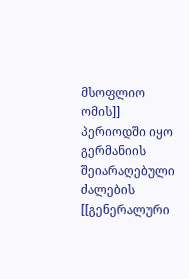მსოფლიო ომის]] პერიოდში იყო გერმანიის შეიარაღებული ძალების [[გენერალური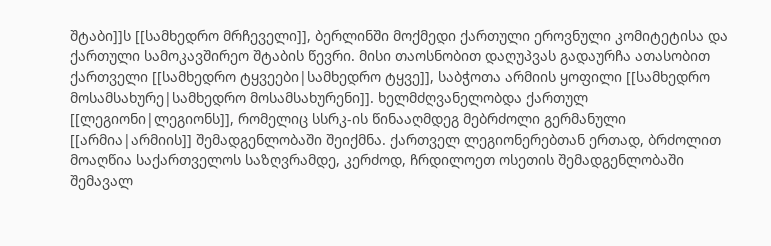შტაბი]]ს [[სამხედრო მრჩეველი]], ბერლინში მოქმედი ქართული ეროვნული კომიტეტისა და ქართული სამოკავშირეო შტაბის წევრი. მისი თაოსნობით დაღუპვას გადაურჩა ათასობით ქართველი [[სამხედრო ტყვეები|სამხედრო ტყვე]], საბჭოთა არმიის ყოფილი [[სამხედრო მოსამსახურე|სამხედრო მოსამსახურენი]]. ხელმძღვანელობდა ქართულ [[ლეგიონი|ლეგიონს]], რომელიც სსრკ-ის წინააღმდეგ მებრძოლი გერმანული [[არმია|არმიის]] შემადგენლობაში შეიქმნა. ქართველ ლეგიონერებთან ერთად, ბრძოლით მოაღწია საქართველოს საზღვრამდე, კერძოდ, ჩრდილოეთ ოსეთის შემადგენლობაში შემავალ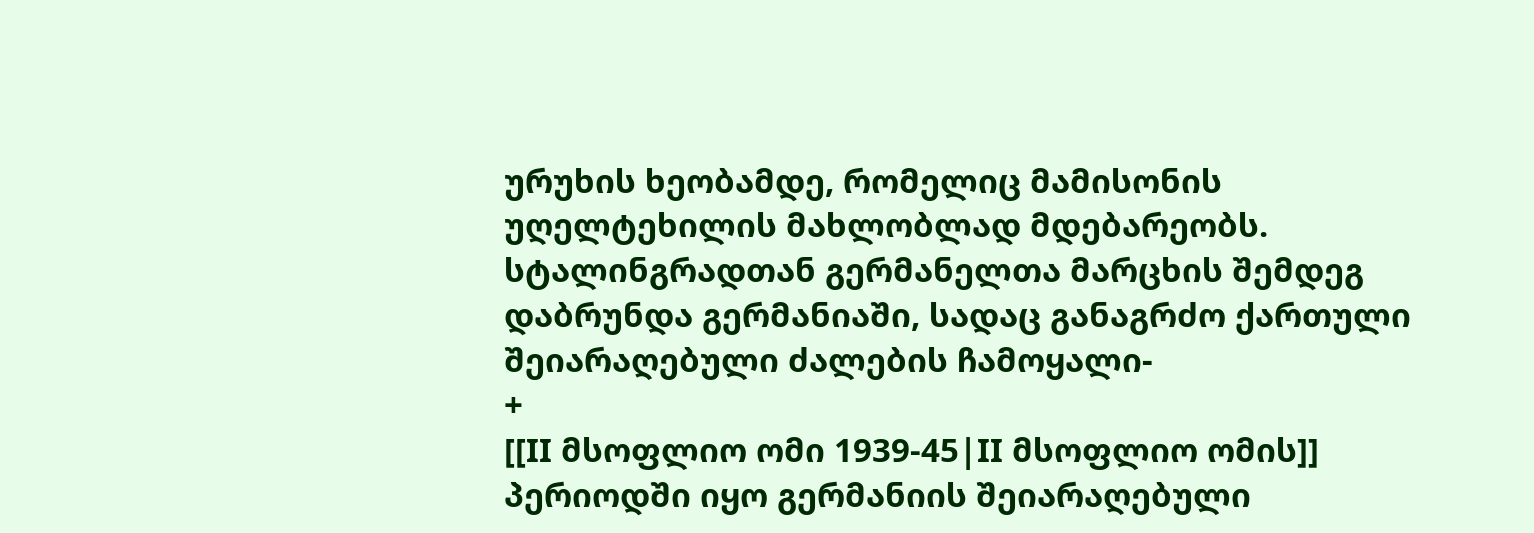ურუხის ხეობამდე, რომელიც მამისონის უღელტეხილის მახლობლად მდებარეობს. სტალინგრადთან გერმანელთა მარცხის შემდეგ დაბრუნდა გერმანიაში, სადაც განაგრძო ქართული შეიარაღებული ძალების ჩამოყალი-
+
[[II მსოფლიო ომი 1939-45|II მსოფლიო ომის]] პერიოდში იყო გერმანიის შეიარაღებული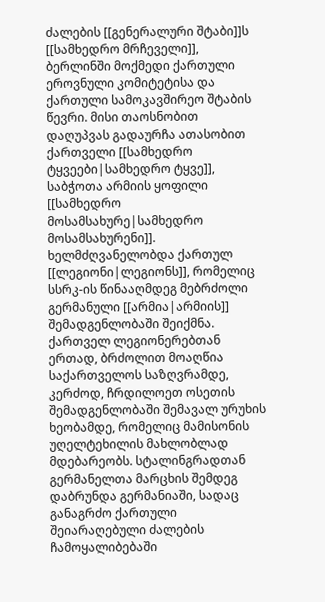ძალების [[გენერალური შტაბი]]ს [[სამხედრო მრჩეველი]], ბერლინში მოქმედი ქართული ეროვნული კომიტეტისა და ქართული სამოკავშირეო შტაბის წევრი. მისი თაოსნობით დაღუპვას გადაურჩა ათასობით ქართველი [[სამხედრო ტყვეები|სამხედრო ტყვე]], საბჭოთა არმიის ყოფილი [[სამხედრო მოსამსახურე|სამხედრო მოსამსახურენი]]. ხელმძღვანელობდა ქართულ [[ლეგიონი|ლეგიონს]], რომელიც სსრკ-ის წინააღმდეგ მებრძოლი გერმანული [[არმია|არმიის]] შემადგენლობაში შეიქმნა. ქართველ ლეგიონერებთან ერთად, ბრძოლით მოაღწია საქართველოს საზღვრამდე, კერძოდ, ჩრდილოეთ ოსეთის შემადგენლობაში შემავალ ურუხის ხეობამდე, რომელიც მამისონის უღელტეხილის მახლობლად მდებარეობს. სტალინგრადთან გერმანელთა მარცხის შემდეგ დაბრუნდა გერმანიაში, სადაც განაგრძო ქართული შეიარაღებული ძალების ჩამოყალიბებაში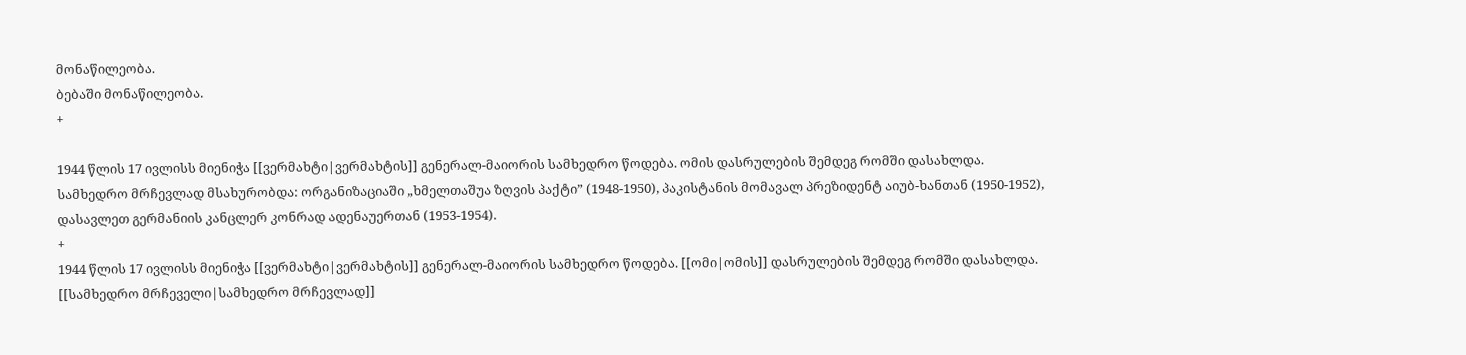მონაწილეობა.
ბებაში მონაწილეობა.
+

1944 წლის 17 ივლისს მიენიჭა [[ვერმახტი|ვერმახტის]] გენერალ-მაიორის სამხედრო წოდება. ომის დასრულების შემდეგ რომში დასახლდა. სამხედრო მრჩევლად მსახურობდა: ორგანიზაციაში „ხმელთაშუა ზღვის პაქტი” (1948-1950), პაკისტანის მომავალ პრეზიდენტ აიუბ-ხანთან (1950-1952), დასავლეთ გერმანიის კანცლერ კონრად ადენაუერთან (1953-1954).
+
1944 წლის 17 ივლისს მიენიჭა [[ვერმახტი|ვერმახტის]] გენერალ-მაიორის სამხედრო წოდება. [[ომი|ომის]] დასრულების შემდეგ რომში დასახლდა. [[სამხედრო მრჩეველი|სამხედრო მრჩევლად]]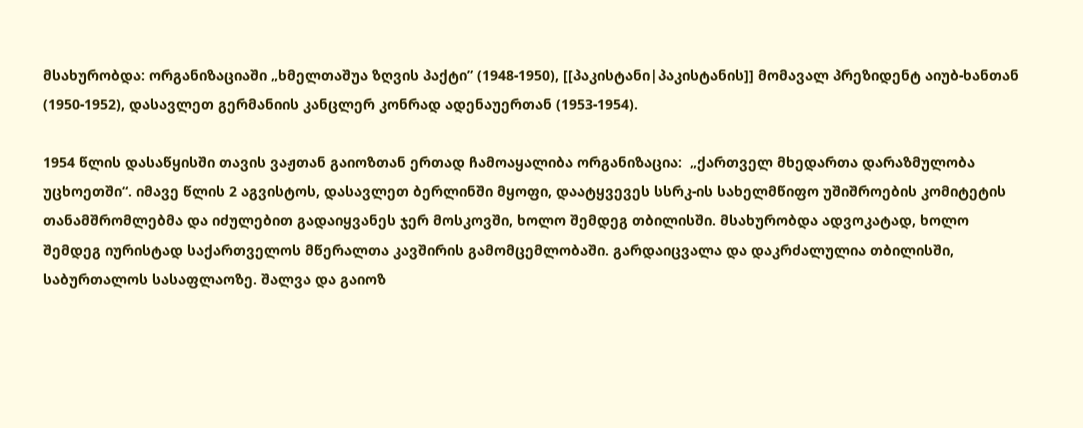მსახურობდა: ორგანიზაციაში „ხმელთაშუა ზღვის პაქტი” (1948-1950), [[პაკისტანი|პაკისტანის]] მომავალ პრეზიდენტ აიუბ-ხანთან (1950-1952), დასავლეთ გერმანიის კანცლერ კონრად ადენაუერთან (1953-1954).

1954 წლის დასაწყისში თავის ვაჟთან გაიოზთან ერთად ჩამოაყალიბა ორგანიზაცია:  „ქართველ მხედართა დარაზმულობა უცხოეთში“. იმავე წლის 2 აგვისტოს, დასავლეთ ბერლინში მყოფი, დაატყვევეს სსრკ-ის სახელმწიფო უშიშროების კომიტეტის თანამშრომლებმა და იძულებით გადაიყვანეს ჯერ მოსკოვში, ხოლო შემდეგ თბილისში. მსახურობდა ადვოკატად, ხოლო შემდეგ იურისტად საქართველოს მწერალთა კავშირის გამომცემლობაში. გარდაიცვალა და დაკრძალულია თბილისში, საბურთალოს სასაფლაოზე. შალვა და გაიოზ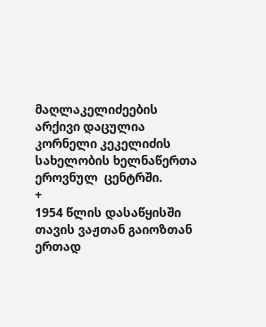მაღლაკელიძეების არქივი დაცულია კორნელი კეკელიძის სახელობის ხელნაწერთა ეროვნულ  ცენტრში.
+
1954 წლის დასაწყისში თავის ვაჟთან გაიოზთან ერთად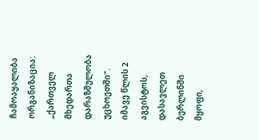ჩამოაყალიბა ორგანიზაცია:  „ქართველ მხედართა დარაზმულობა უცხოეთში“. იმავე წლის 2 აგვისტოს, დასავლეთ ბერლინში მყოფი,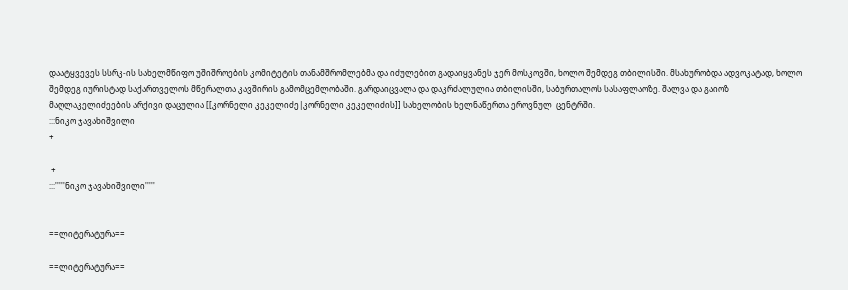დაატყვევეს სსრკ-ის სახელმწიფო უშიშროების კომიტეტის თანამშრომლებმა და იძულებით გადაიყვანეს ჯერ მოსკოვში, ხოლო შემდეგ თბილისში. მსახურობდა ადვოკატად, ხოლო შემდეგ იურისტად საქართველოს მწერალთა კავშირის გამომცემლობაში. გარდაიცვალა და დაკრძალულია თბილისში, საბურთალოს სასაფლაოზე. შალვა და გაიოზ მაღლაკელიძეების არქივი დაცულია [[კორნელი კეკელიძე|კორნელი კეკელიძის]] სახელობის ხელნაწერთა ეროვნულ  ცენტრში.
:::ნიკო ჯავახიშვილი
+

 +
:::'''''ნიკო ჯავახიშვილი'''''


==ლიტერატურა==

==ლიტერატურა==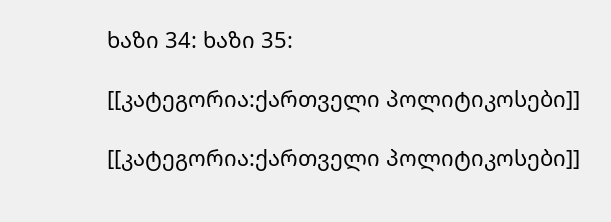ხაზი 34: ხაზი 35:

[[კატეგორია:ქართველი პოლიტიკოსები]]

[[კატეგორია:ქართველი პოლიტიკოსები]]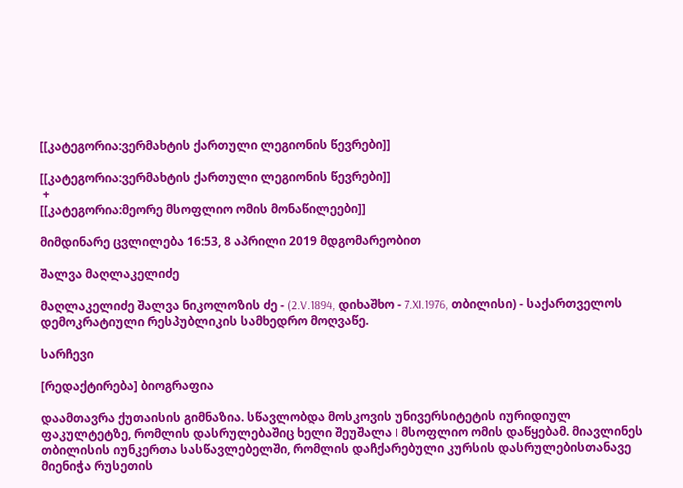[[კატეგორია:ვერმახტის ქართული ლეგიონის წევრები]]

[[კატეგორია:ვერმახტის ქართული ლეგიონის წევრები]]
 +
[[კატეგორია:მეორე მსოფლიო ომის მონაწილეები]]

მიმდინარე ცვლილება 16:53, 8 აპრილი 2019 მდგომარეობით

შალვა მაღლაკელიძე

მაღლაკელიძე შალვა ნიკოლოზის ძე - (2.V.1894, დიხაშხო - 7.XI.1976, თბილისი) - საქართველოს დემოკრატიული რესპუბლიკის სამხედრო მოღვაწე.

სარჩევი

[რედაქტირება] ბიოგრაფია

დაამთავრა ქუთაისის გიმნაზია. სწავლობდა მოსკოვის უნივერსიტეტის იურიდიულ ფაკულტეტზე, რომლის დასრულებაშიც ხელი შეუშალა I მსოფლიო ომის დაწყებამ. მიავლინეს თბილისის იუნკერთა სასწავლებელში, რომლის დაჩქარებული კურსის დასრულებისთანავე მიენიჭა რუსეთის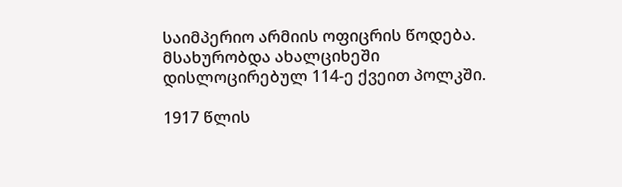საიმპერიო არმიის ოფიცრის წოდება. მსახურობდა ახალციხეში დისლოცირებულ 114-ე ქვეით პოლკში.

1917 წლის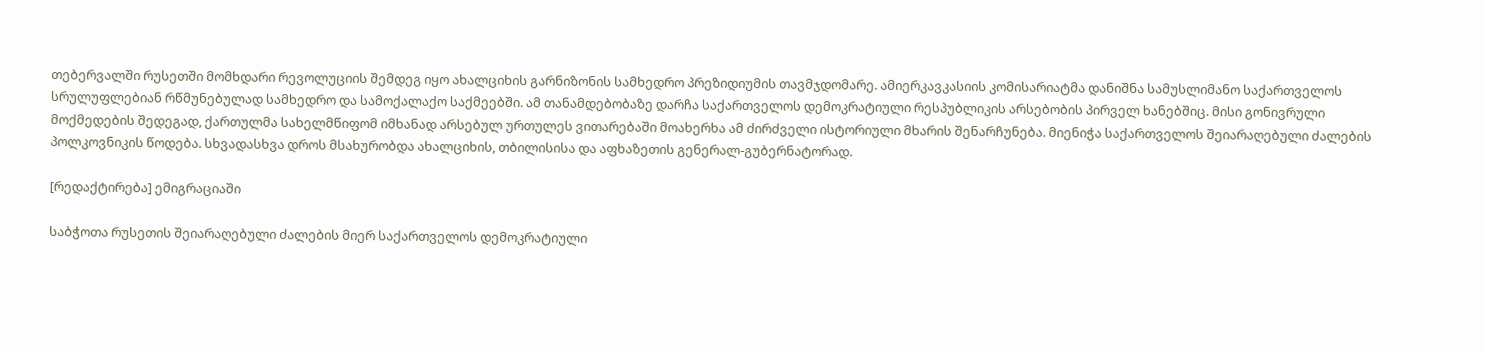თებერვალში რუსეთში მომხდარი რევოლუციის შემდეგ იყო ახალციხის გარნიზონის სამხედრო პრეზიდიუმის თავმჯდომარე. ამიერკავკასიის კომისარიატმა დანიშნა სამუსლიმანო საქართველოს სრულუფლებიან რწმუნებულად სამხედრო და სამოქალაქო საქმეებში. ამ თანამდებობაზე დარჩა საქართველოს დემოკრატიული რესპუბლიკის არსებობის პირველ ხანებშიც. მისი გონივრული მოქმედების შედეგად, ქართულმა სახელმწიფომ იმხანად არსებულ ურთულეს ვითარებაში მოახერხა ამ ძირძველი ისტორიული მხარის შენარჩუნება. მიენიჭა საქართველოს შეიარაღებული ძალების პოლკოვნიკის წოდება. სხვადასხვა დროს მსახურობდა ახალციხის, თბილისისა და აფხაზეთის გენერალ-გუბერნატორად.

[რედაქტირება] ემიგრაციაში

საბჭოთა რუსეთის შეიარაღებული ძალების მიერ საქართველოს დემოკრატიული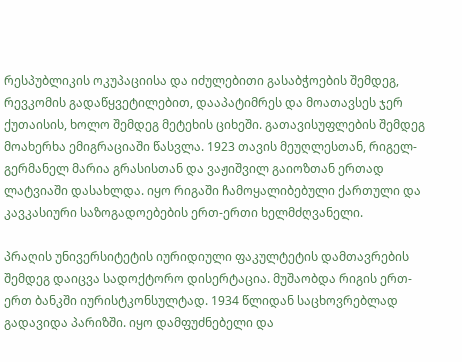რესპუბლიკის ოკუპაციისა და იძულებითი გასაბჭოების შემდეგ, რევკომის გადაწყვეტილებით, დააპატიმრეს და მოათავსეს ჯერ ქუთაისის, ხოლო შემდეგ მეტეხის ციხეში. გათავისუფლების შემდეგ მოახერხა ემიგრაციაში წასვლა. 1923 თავის მეუღლესთან, რიგელ-გერმანელ მარია გრასისთან და ვაჟიშვილ გაიოზთან ერთად ლატვიაში დასახლდა. იყო რიგაში ჩამოყალიბებული ქართული და კავკასიური საზოგადოებების ერთ-ერთი ხელმძღვანელი.

პრაღის უნივერსიტეტის იურიდიული ფაკულტეტის დამთავრების შემდეგ დაიცვა სადოქტორო დისერტაცია. მუშაობდა რიგის ერთ-ერთ ბანკში იურისტკონსულტად. 1934 წლიდან საცხოვრებლად გადავიდა პარიზში. იყო დამფუძნებელი და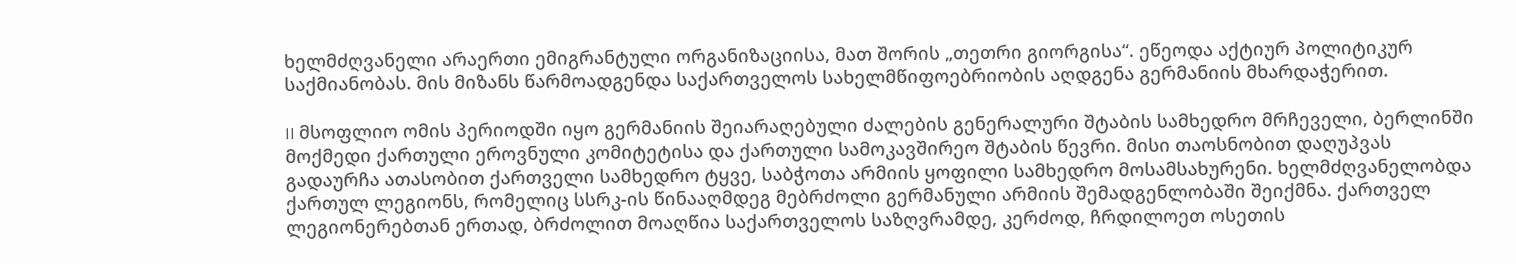ხელმძღვანელი არაერთი ემიგრანტული ორგანიზაციისა, მათ შორის „თეთრი გიორგისა“. ეწეოდა აქტიურ პოლიტიკურ საქმიანობას. მის მიზანს წარმოადგენდა საქართველოს სახელმწიფოებრიობის აღდგენა გერმანიის მხარდაჭერით.

II მსოფლიო ომის პერიოდში იყო გერმანიის შეიარაღებული ძალების გენერალური შტაბის სამხედრო მრჩეველი, ბერლინში მოქმედი ქართული ეროვნული კომიტეტისა და ქართული სამოკავშირეო შტაბის წევრი. მისი თაოსნობით დაღუპვას გადაურჩა ათასობით ქართველი სამხედრო ტყვე, საბჭოთა არმიის ყოფილი სამხედრო მოსამსახურენი. ხელმძღვანელობდა ქართულ ლეგიონს, რომელიც სსრკ-ის წინააღმდეგ მებრძოლი გერმანული არმიის შემადგენლობაში შეიქმნა. ქართველ ლეგიონერებთან ერთად, ბრძოლით მოაღწია საქართველოს საზღვრამდე, კერძოდ, ჩრდილოეთ ოსეთის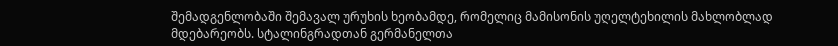შემადგენლობაში შემავალ ურუხის ხეობამდე, რომელიც მამისონის უღელტეხილის მახლობლად მდებარეობს. სტალინგრადთან გერმანელთა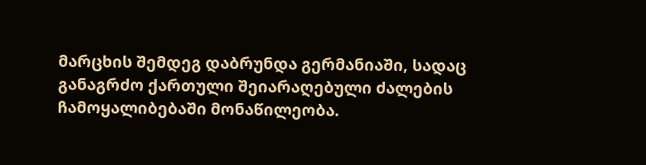მარცხის შემდეგ დაბრუნდა გერმანიაში, სადაც განაგრძო ქართული შეიარაღებული ძალების ჩამოყალიბებაში მონაწილეობა.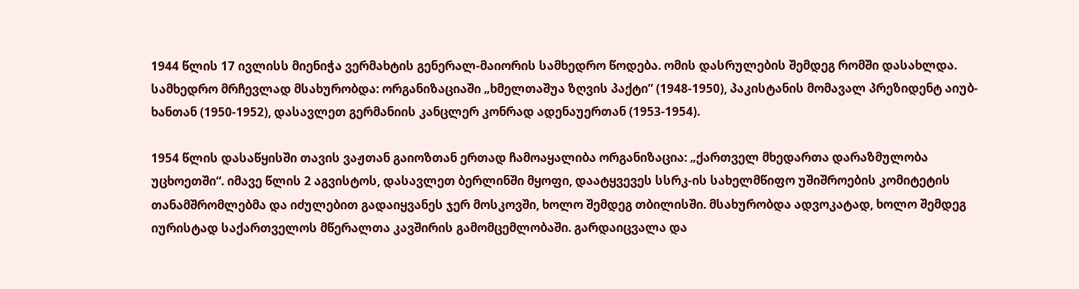1944 წლის 17 ივლისს მიენიჭა ვერმახტის გენერალ-მაიორის სამხედრო წოდება. ომის დასრულების შემდეგ რომში დასახლდა. სამხედრო მრჩევლად მსახურობდა: ორგანიზაციაში „ხმელთაშუა ზღვის პაქტი” (1948-1950), პაკისტანის მომავალ პრეზიდენტ აიუბ-ხანთან (1950-1952), დასავლეთ გერმანიის კანცლერ კონრად ადენაუერთან (1953-1954).

1954 წლის დასაწყისში თავის ვაჟთან გაიოზთან ერთად ჩამოაყალიბა ორგანიზაცია: „ქართველ მხედართა დარაზმულობა უცხოეთში“. იმავე წლის 2 აგვისტოს, დასავლეთ ბერლინში მყოფი, დაატყვევეს სსრკ-ის სახელმწიფო უშიშროების კომიტეტის თანამშრომლებმა და იძულებით გადაიყვანეს ჯერ მოსკოვში, ხოლო შემდეგ თბილისში. მსახურობდა ადვოკატად, ხოლო შემდეგ იურისტად საქართველოს მწერალთა კავშირის გამომცემლობაში. გარდაიცვალა და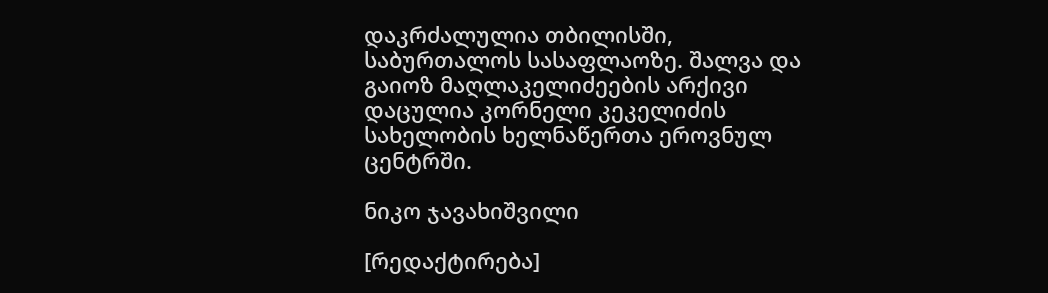დაკრძალულია თბილისში, საბურთალოს სასაფლაოზე. შალვა და გაიოზ მაღლაკელიძეების არქივი დაცულია კორნელი კეკელიძის სახელობის ხელნაწერთა ეროვნულ ცენტრში.

ნიკო ჯავახიშვილი

[რედაქტირება]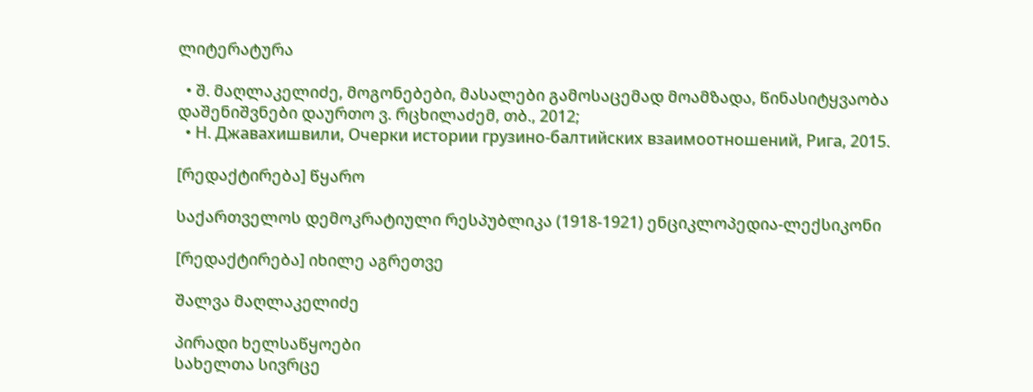ლიტერატურა

  • შ. მაღლაკელიძე, მოგონებები, მასალები გამოსაცემად მოამზადა, წინასიტყვაობა დაშენიშვნები დაურთო ვ. რცხილაძემ, თბ., 2012;
  • Н. Джавахишвили, Очерки истории грузино-балтийских взаимоотношений, Рига, 2015.

[რედაქტირება] წყარო

საქართველოს დემოკრატიული რესპუბლიკა (1918-1921) ენციკლოპედია-ლექსიკონი

[რედაქტირება] იხილე აგრეთვე

შალვა მაღლაკელიძე

პირადი ხელსაწყოები
სახელთა სივრცე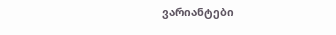ვარიანტები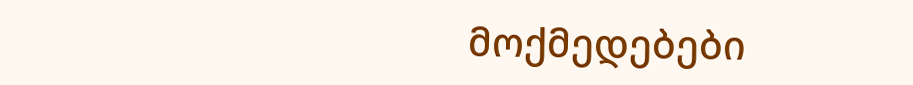მოქმედებები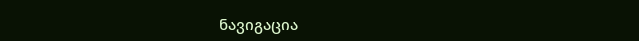ნავიგაცია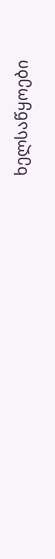ხელსაწყოები